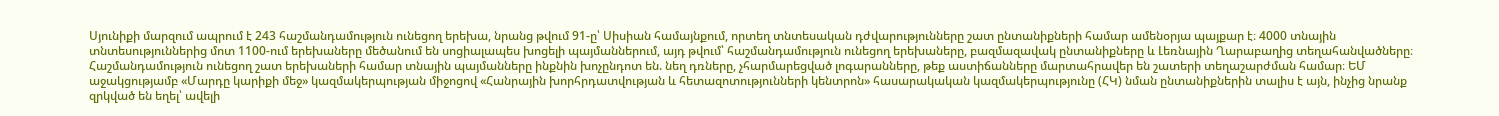Սյունիքի մարզում ապրում է 243 հաշմանդամություն ունեցող երեխա, նրանց թվում 91-ը՝ Սիսիան համայնքում, որտեղ տնտեսական դժվարությունները շատ ընտանիքների համար ամենօրյա պայքար է։ 4000 տնային տնտեսություններից մոտ 1100-ում երեխաները մեծանում են սոցիալապես խոցելի պայմաններում, այդ թվում՝ հաշմանդամություն ունեցող երեխաները, բազմազավակ ընտանիքները և Լեռնային Ղարաբաղից տեղահանվածները։ Հաշմանդամություն ունեցող շատ երեխաների համար տնային պայմանները ինքնին խոչընդոտ են. նեղ դռները, չհարմարեցված լոգարանները, թեք աստիճանները մարտահրավեր են շատերի տեղաշարժման համար։ ԵՄ աջակցությամբ «Մարդը կարիքի մեջ» կազմակերպության միջոցով «Հանրային խորհրդատվության և հետազոտությունների կենտրոն» հասարակական կազմակերպությունը (ՀԿ) նման ընտանիքներին տալիս է այն, ինչից նրանք զրկված են եղել՝ ավելի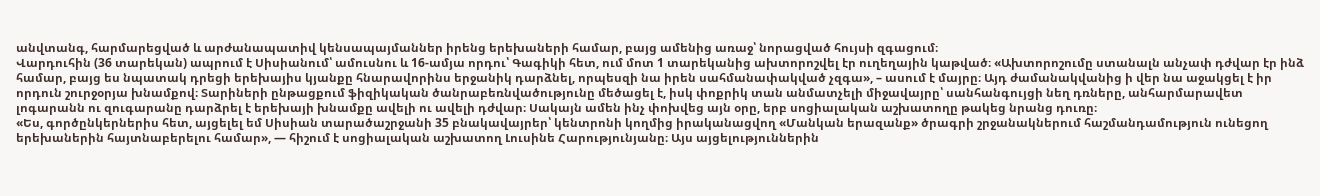անվտանգ, հարմարեցված և արժանապատիվ կենսապայմաններ իրենց երեխաների համար, բայց ամենից առաջ՝ նորացված հույսի զգացում։
Վարդուհին (36 տարեկան) ապրում է Սիսիանում՝ ամուսնու և 16-ամյա որդու՝ Գագիկի հետ, ում մոտ 1 տարեկանից ախտորոշվել էր ուղեղային կաթված։ «Ախտորոշումը ստանալն անչափ դժվար էր ինձ համար, բայց ես նպատակ դրեցի երեխայիս կյանքը հնարավորինս երջանիկ դարձնել, որպեսզի նա իրեն սահմանափակված չզգա», – ասում է մայրը։ Այդ ժամանակվանից ի վեր նա աջակցել է իր որդուն շուրջօրյա խնամքով։ Տարիների ընթացքում ֆիզիկական ծանրաբեռնվածությունը մեծացել է, իսկ փոքրիկ տան անմատչելի միջավայրը՝ սանհանգույցի նեղ դռները, անհարմարավետ լոգարանն ու զուգարանը դարձրել է երեխայի խնամքը ավելի ու ավելի դժվար։ Սակայն ամեն ինչ փոխվեց այն օրը, երբ սոցիալական աշխատողը թակեց նրանց դուռը։
«Ես, գործընկերներիս հետ, այցելել եմ Սիսիան տարածաշրջանի 35 բնակավայրեր՝ կենտրոնի կողմից իրականացվող «Մանկան երազանք» ծրագրի շրջանակներում հաշմանդամություն ունեցող երեխաներին հայտնաբերելու համար», — հիշում է սոցիալական աշխատող Լուսինե Հարությունյանը։ Այս այցելություններին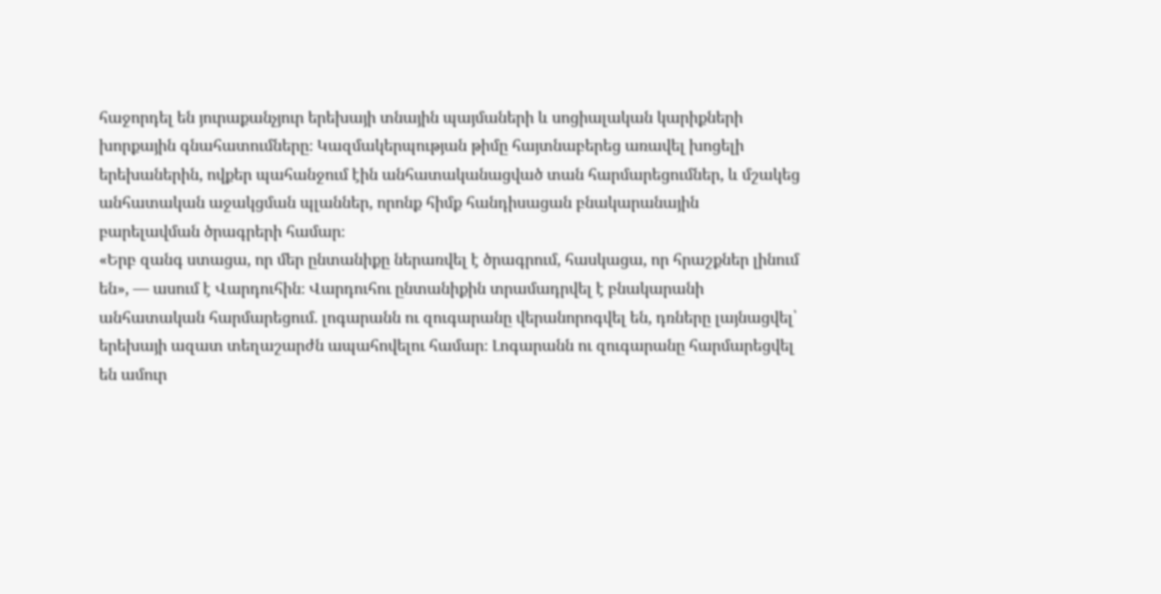հաջորդել են յուրաքանչյուր երեխայի տնային պայմաների և սոցիալական կարիքների խորքային գնահատումները։ Կազմակերպության թիմը հայտնաբերեց առավել խոցելի երեխաներին, ովքեր պահանջում էին անհատականացված տան հարմարեցումներ, և մշակեց անհատական աջակցման պլաններ, որոնք հիմք հանդիսացան բնակարանային բարելավման ծրագրերի համար։
«Երբ զանգ ստացա, որ մեր ընտանիքը ներառվել է ծրագրում, հասկացա, որ հրաշքներ լինում են», — ասում է Վարդուհին։ Վարդուհու ընտանիքին տրամադրվել է բնակարանի անհատական հարմարեցում. լոգարանն ու զուգարանը վերանորոգվել են, դռները լայնացվել՝ երեխայի ազատ տեղաշարժն ապահովելու համար։ Լոգարանն ու զուգարանը հարմարեցվել են ամուր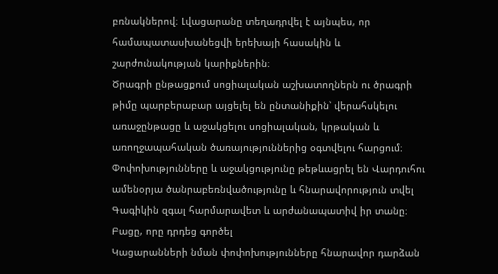բռնակներով։ Լվացարանը տեղադրվել է այնպես, որ համապատասխանեցվի երեխայի հասակին և շարժունակության կարիքներին։
Ծրագրի ընթացքում սոցիալական աշխատողներն ու ծրագրի թիմը պարբերաբար այցելել են ընտանիքին՝ վերահսկելու առաջընթացը և աջակցելու սոցիալական, կրթական և առողջապահական ծառայություններից օգտվելու հարցում։ Փոփոխությունները և աջակցությունը թեթևացրել են Վարդուհու ամենօրյա ծանրաբեռնվածությունը և հնարավորություն տվել Գագիկին զգալ հարմարավետ և արժանապատիվ իր տանը։
Բացը, որը դրդեց գործել
Կացարանների նման փոփոխությունները հնարավոր դարձան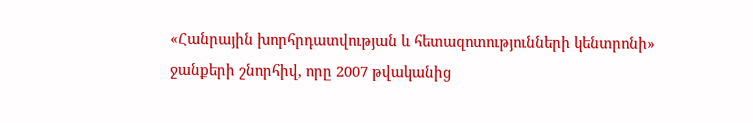«Հանրային խորհրդատվության և հետազոտությունների կենտրոնի» ջանքերի շնորհիվ, որը 2007 թվականից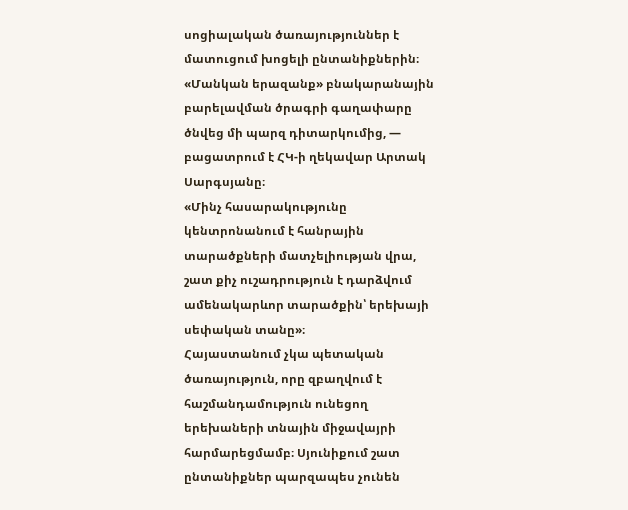սոցիալական ծառայություններ է մատուցում խոցելի ընտանիքներին։
«Մանկան երազանք» բնակարանային բարելավման ծրագրի գաղափարը ծնվեց մի պարզ դիտարկումից, — բացատրում է ՀԿ-ի ղեկավար Արտակ Սարգսյանը։
«Մինչ հասարակությունը կենտրոնանում է հանրային տարածքների մատչելիության վրա, շատ քիչ ուշադրություն է դարձվում ամենակարևոր տարածքին՝ երեխայի սեփական տանը»։
Հայաստանում չկա պետական ծառայություն, որը զբաղվում է հաշմանդամություն ունեցող երեխաների տնային միջավայրի հարմարեցմամբ։ Սյունիքում շատ ընտանիքներ պարզապես չունեն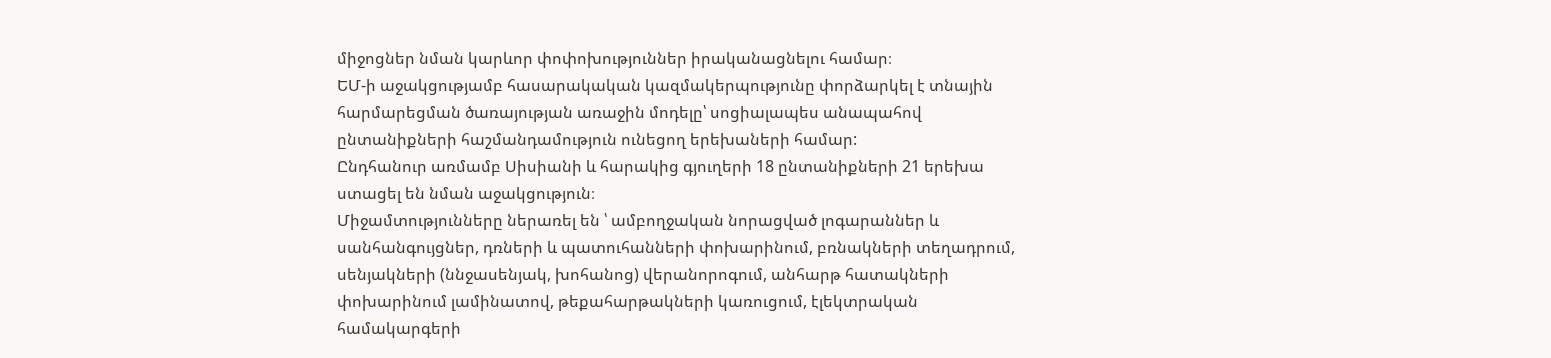միջոցներ նման կարևոր փոփոխություններ իրականացնելու համար։
ԵՄ-ի աջակցությամբ հասարակական կազմակերպությունը փորձարկել է տնային հարմարեցման ծառայության առաջին մոդելը՝ սոցիալապես անապահով ընտանիքների հաշմանդամություն ունեցող երեխաների համար:
Ընդհանուր առմամբ Սիսիանի և հարակից գյուղերի 18 ընտանիքների 21 երեխա ստացել են նման աջակցություն։
Միջամտությունները ներառել են ՝ ամբողջական նորացված լոգարաններ և սանհանգույցներ, դռների և պատուհանների փոխարինում, բռնակների տեղադրում, սենյակների (ննջասենյակ, խոհանոց) վերանորոգում, անհարթ հատակների փոխարինում լամինատով, թեքահարթակների կառուցում, էլեկտրական համակարգերի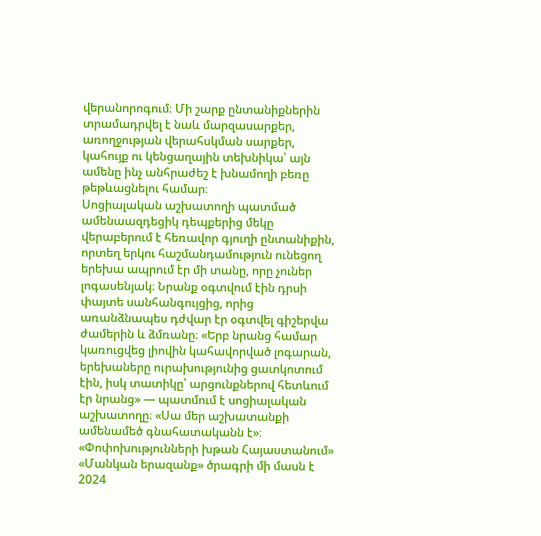վերանորոգում։ Մի շարք ընտանիքներին տրամադրվել է նաև մարզասարքեր, առողջության վերահսկման սարքեր, կահույք ու կենցաղային տեխնիկա՝ այն ամենը ինչ անհրաժեշ է խնամողի բեռը թեթևացնելու համար։
Սոցիալական աշխատողի պատմած ամենաազդեցիկ դեպքերից մեկը վերաբերում է հեռավոր գյուղի ընտանիքին, որտեղ երկու հաշմանդամություն ունեցող երեխա ապրում էր մի տանը, որը չուներ լոգասենյակ։ Նրանք օգտվում էին դրսի փայտե սանհանգույցից, որից առանձնապես դժվար էր օգտվել գիշերվա ժամերին և ձմռանը։ «Երբ նրանց համար կառուցվեց լիովին կահավորված լոգարան, երեխաները ուրախությունից ցատկոտում էին, իսկ տատիկը՝ արցունքներով հետևում էր նրանց» — պատմում է սոցիալական աշխատողը։ «Սա մեր աշխատանքի ամենամեծ գնահատականն է»։
«Փոփոխությունների խթան Հայաստանում»
«Մանկան երազանք» ծրագրի մի մասն է 2024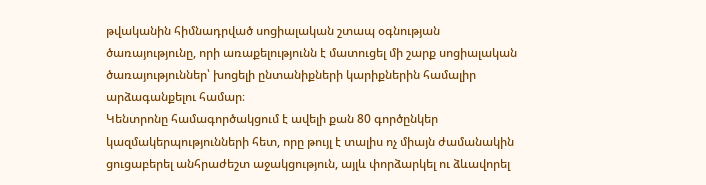թվականին հիմնադրված սոցիալական շտապ օգնության ծառայությունը, որի առաքելությունն է մատուցել մի շարք սոցիալական ծառայություններ՝ խոցելի ընտանիքների կարիքներին համալիր արձագանքելու համար։
Կենտրոնը համագործակցում է ավելի քան 80 գործընկեր կազմակերպությունների հետ, որը թույլ է տալիս ոչ միայն ժամանակին ցուցաբերել անհրաժեշտ աջակցություն, այլև փորձարկել ու ձևավորել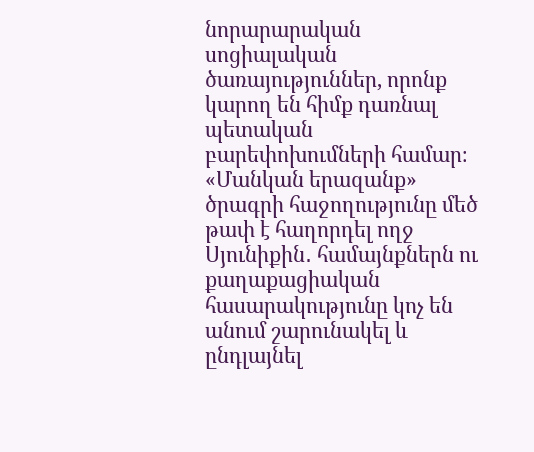նորարարական սոցիալական ծառայություններ, որոնք կարող են հիմք դառնալ պետական բարեփոխումների համար։
«Մանկան երազանք» ծրագրի հաջողությունը մեծ թափ է հաղորդել ողջ Սյունիքին․ համայնքներն ու քաղաքացիական հասարակությունը կոչ են անում շարունակել և ընդլայնել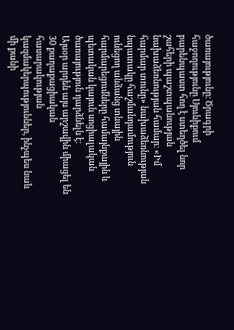ծառայությունը։ Ծրագրի հաջողությունը Սյունիքում բարենպաստ հող է ստեղծել նոր շահերի պաշտպանության նախաձեռնության համար։ «Իմ հարմար տունը» նախաձեռնության նպատակը հաշմանդամություն ունեցող անձանց տնային հարմարեցումները համայնքային և պետական կայուն սոցիալական ծառայություն դարձնելն է։
Այսօր արդեն այս արշավին միացել են 30 քաղաքացիական հասարակության կազմակերպություններ, ինչպես նաև մի քանի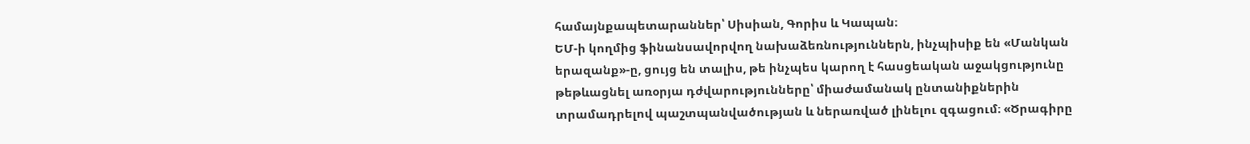համայնքապետարաններ՝ Սիսիան, Գորիս և Կապան։
ԵՄ-ի կողմից ֆինանսավորվող նախաձեռնություններն, ինչպիսիք են «Մանկան երազանք»-ը, ցույց են տալիս, թե ինչպես կարող է հասցեական աջակցությունը թեթևացնել առօրյա դժվարությունները՝ միաժամանակ ընտանիքներին տրամադրելով պաշտպանվածության և ներառված լինելու զգացում։ «Ծրագիրը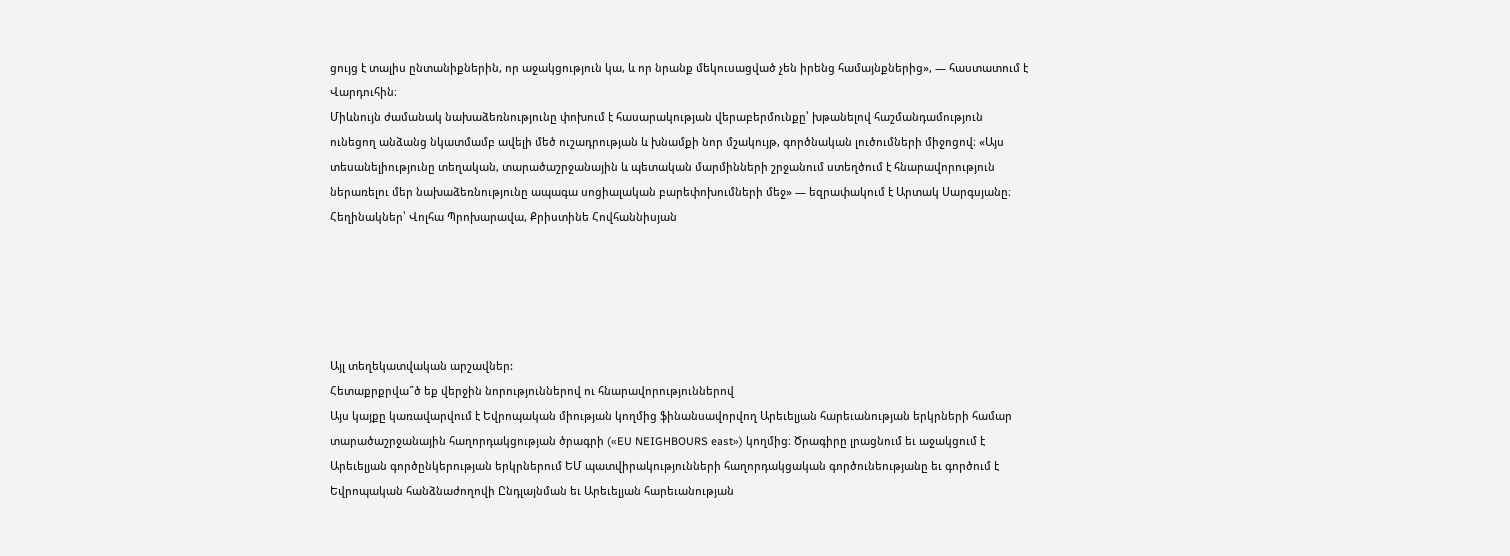ցույց է տալիս ընտանիքներին, որ աջակցություն կա, և որ նրանք մեկուսացված չեն իրենց համայնքներից», — հաստատում է Վարդուհին։
Միևնույն ժամանակ նախաձեռնությունը փոխում է հասարակության վերաբերմունքը՝ խթանելով հաշմանդամություն ունեցող անձանց նկատմամբ ավելի մեծ ուշադրության և խնամքի նոր մշակույթ, գործնական լուծումների միջոցով։ «Այս տեսանելիությունը տեղական, տարածաշրջանային և պետական մարմինների շրջանում ստեղծում է հնարավորություն ներառելու մեր նախաձեռնությունը ապագա սոցիալական բարեփոխումների մեջ» — եզրափակում է Արտակ Սարգսյանը։
Հեղինակներ՝ Վոլհա Պրոխարավա, Քրիստինե Հովհաննիսյան





Այլ տեղեկատվական արշավներ:
Հետաքրքրվա՞ծ եք վերջին նորություններով ու հնարավորություններով
Այս կայքը կառավարվում է Եվրոպական միության կողմից ֆինանսավորվող Արեւելյան հարեւանության երկրների համար տարածաշրջանային հաղորդակցության ծրագրի («EU NEIGHBOURS east») կողմից։ Ծրագիրը լրացնում եւ աջակցում է Արեւելյան գործընկերության երկրներում ԵՄ պատվիրակությունների հաղորդակցական գործունեությանը եւ գործում է Եվրոպական հանձնաժողովի Ընդլայնման եւ Արեւելյան հարեւանության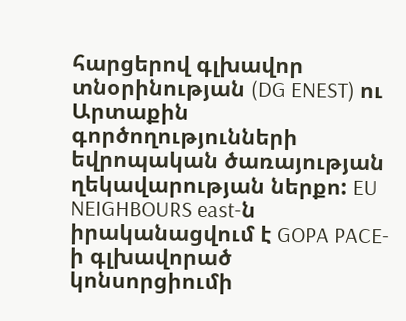հարցերով գլխավոր տնօրինության (DG ENEST) ու Արտաքին գործողությունների եվրոպական ծառայության ղեկավարության ներքո: EU NEIGHBOURS east-ն իրականացվում է GOPA PACE-ի գլխավորած կոնսորցիումի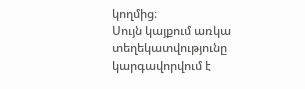կողմից։
Սույն կայքում առկա տեղեկատվությունը կարգավորվում է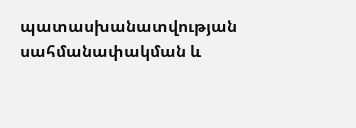պատասխանատվության սահմանափակման և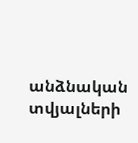անձնական տվյալների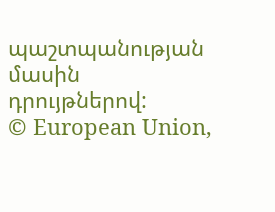պաշտպանության մասին դրույթներով:
© European Union,